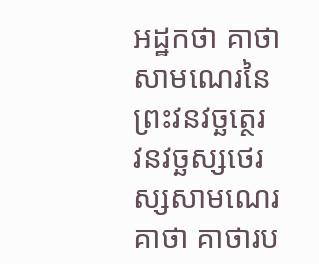អដ្ឋកថា គាថាសាមណេរនៃព្រះវនវច្ឆត្ថេរ
វនវច្ឆស្សថេរស្សសាមណេរគាថា គាថារប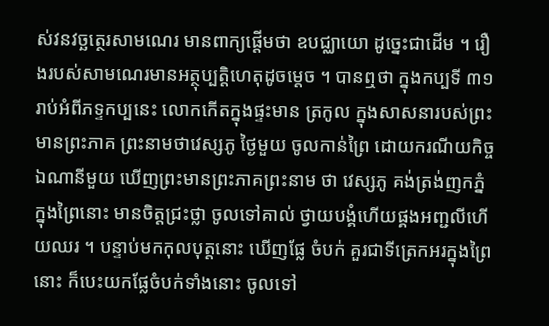ស់វនវច្ឆត្ថេរសាមណេរ មានពាក្យផ្តើមថា ឧបជ្ឈាយោ ដូច្នេះជាដើម ។ រឿងរបស់សាមណេរមានអត្ថុប្បត្តិហេតុដូចម្តេច ។ បានឮថា ក្នុងកប្បទី ៣១ រាប់អំពីភទ្ទកប្បនេះ លោកកើតក្នុងផ្ទះមាន ត្រកូល ក្នុងសាសនារបស់ព្រះមានព្រះភាគ ព្រះនាមថាវេស្សភូ ថ្ងៃមួយ ចូលកាន់ព្រៃ ដោយករណីយកិច្ចឯណានីមួយ ឃើញព្រះមានព្រះភាគព្រះនាម ថា វេស្សភូ គង់ត្រង់ញកភ្នំ ក្នុងព្រៃនោះ មានចិត្តជ្រះថ្លា ចូលទៅគាល់ ថ្វាយបង្គំហើយផ្គងអញ្ជលីហើយឈរ ។ បន្ទាប់មកកុលបុត្តនោះ ឃើញផ្លែ ចំបក់ គួរជាទីត្រេកអរក្នុងព្រៃនោះ ក៏បេះយកផ្លែចំបក់ទាំងនោះ ចូលទៅ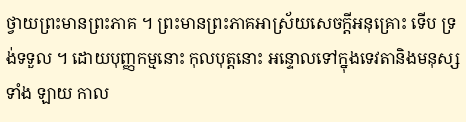ថ្វាយព្រះមានព្រះភាគ ។ ព្រះមានព្រះភាគអាស្រ័យសេចក្តីអនុគ្រោះ ទើប ទ្រង់ទទួល ។ ដោយបុញ្ញកម្មនោះ កុលបុត្តនោះ អន្ទោលទៅក្នុងទេវតានិងមនុស្សទាំង ឡាយ កាល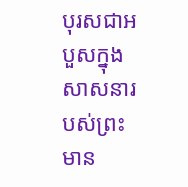បុរសជាអបួសក្នុងសាសនារបស់ព្រះមាន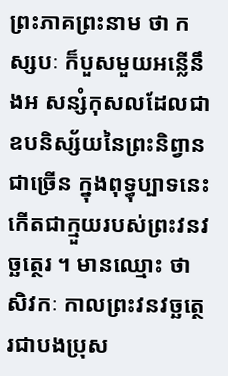ព្រះភាគព្រះនាម ថា កស្សបៈ ក៏បួសមួយអន្លើនឹងអ សន្សំកុសលដែលជាឧបនិស្ស័យនៃព្រះនិព្វាន ជាច្រើន ក្នុងពុទ្ធុប្បាទនេះ កើតជាក្មួយរបស់ព្រះវនវច្ឆត្ថេរ ។ មានឈ្មោះ ថាសិវកៈ កាលព្រះវនវច្ឆត្ថេរជាបងប្រុស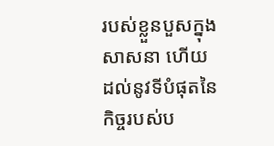របស់ខ្លួនបួសក្នុងសាសនា ហើយ ដល់នូវទីបំផុតនៃកិច្ចរបស់ប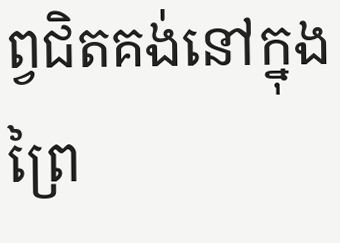ព្វជិតគង់នៅក្នុងព្រៃ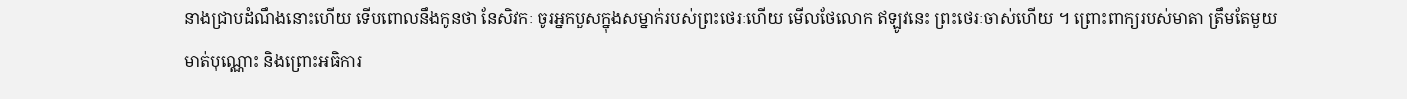នាងជ្រាបដំណឹងនោះហើយ ទើបពោលនឹងកូនថា នែសិវកៈ ចូរអ្នកបួសក្នុងសម្នាក់របស់ព្រះថេរៈហើយ មើលថែលោក ឥឡូវនេះ ព្រះថេរៈចាស់ហើយ ។ ព្រោះពាក្យរបស់មាតា ត្រឹមតែមួយមាត់បុណ្ណោះ និងព្រោះអធិការ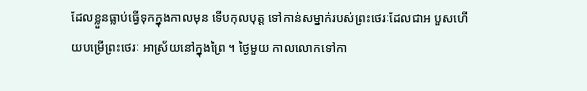ដែលខ្លួនធ្លាប់ធ្វើទុកក្នុងកាលមុន ទើបកុលបុត្ត ទៅកាន់សម្នាក់របស់ព្រះថេរៈដែលជាអ បួសហើយបម្រើព្រះថេរៈ អាស្រ័យនៅក្នុងព្រៃ ។ ថ្ងៃមួយ កាលលោកទៅកា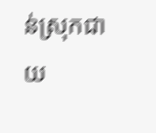ន់ស្រុកជាយ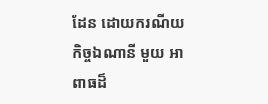ដែន ដោយករណីយកិច្ចឯណានី មួយ អាពាធដ៏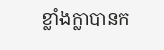ខ្លាំងក្លាបានក